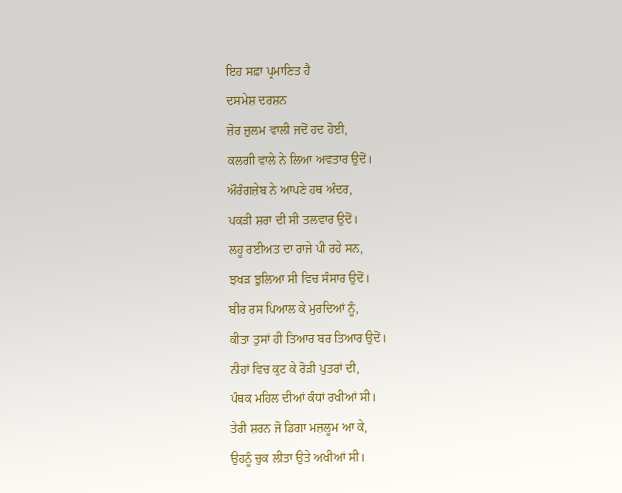ਇਹ ਸਫ਼ਾ ਪ੍ਰਮਾਣਿਤ ਹੈ
ਦਸਮੇਸ਼ ਦਰਸ਼ਨ
ਜ਼ੋਰ ਜ਼ੁਲਮ ਵਾਲੀ ਜਦੋਂ ਹਦ ਹੋਈ,
ਕਲਗੀ ਵਾਲੇ ਨੇ ਲਿਆ ਅਵਤਾਰ ਉਦੋਂ।
ਔਰੰਗਜ਼ੇਬ ਨੇ ਆਪਣੇ ਹਥ ਅੰਦਰ,
ਪਕੜੀ ਸ਼ਰਾ ਦੀ ਸੀ ਤਲਵਾਰ ਉਦੋਂ।
ਲਹੂ ਰਈਅਤ ਦਾ ਰਾਜੇ ਪੀ ਰਹੇ ਸਨ,
ਝਖੜ ਝੁਲਿਆ ਸੀ ਵਿਚ ਸੰਸਾਰ ਉਦੋਂ।
ਬੀਰ ਰਸ ਪਿਆਲ ਕੇ ਮੁਰਦਿਆਂ ਨੂੰ,
ਕੀਤਾ ਤੁਸਾਂ ਹੀ ਤਿਆਰ ਬਰ ਤਿਆਰ ਉਦੋਂ।
ਨੀਹਾਂ ਵਿਚ ਕੁਟ ਕੇ ਰੋੜੀ ਪੁਤਰਾਂ ਦੀ,
ਪੰਥਕ ਮਹਿਲ ਦੀਆਂ ਕੰਧਾਂ ਰਖੀਆਂ ਸੀ।
ਤੇਰੀ ਸ਼ਰਨ ਜੋ ਡਿਗਾ ਮਜ਼ਲੂਮ ਆ ਕੇ,
ਉਹਨੂੰ ਚੁਕ ਲੀਤਾ ਉਤੇ ਅਖੀਆਂ ਸੀ।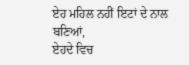ਏਹ ਮਹਿਲ ਨਹੀਂ ਇਟਾਂ ਦੇ ਨਾਲ ਬਣਿਆਂ,
ਏਹਦੇ ਵਿਚ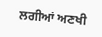ਲਗੀਆਂ ਅਣਖੀ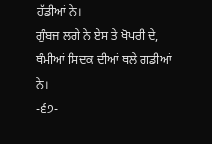ਹੱਡੀਆਂ ਨੇ।
ਗੁੰਬਜ ਲਗੇ ਨੇ ਏਸ ਤੇ ਖੋਪਰੀ ਦੇ,
ਥੰਮੀਆਂ ਸਿਦਕ ਦੀਆਂ ਥਲੇ ਗਡੀਆਂ ਨੇ।
-੬੭-